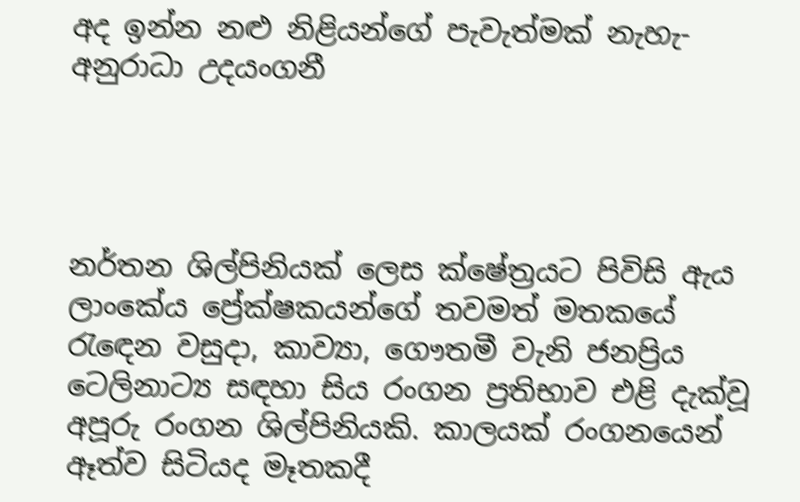අද ඉන්න නළු නිළියන්ගේ පැවැත්මක් නැහැ- අනුරාධා උදයංගනී




නර්තන ශිල්පිනියක් ලෙස ක්ෂේත්‍රයට පිවිසි ඇය ලාංකේය ප්‍රේක්ෂකයන්ගේ තවමත් මතකයේ රැඳෙන වසුදා, කාව්‍යා, ගෞතමී වැනි ජනප්‍රිය ටෙලිනාට්‍ය සඳහා සිය රංගන ප්‍රතිභාව එළි දැක්වූ අපූරු රංගන ශිල්පිනියකි. කාලයක් රංගනයෙන් ඈත්ව සිටියද මෑතකදී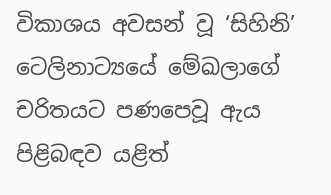විකාශය අවසන් වූ ‘සිහිනි’ ටෙලිනාට්‍යයේ මේඛලාගේ චරිතයට පණපෙවූ ඇය පිළිබඳව යළිත්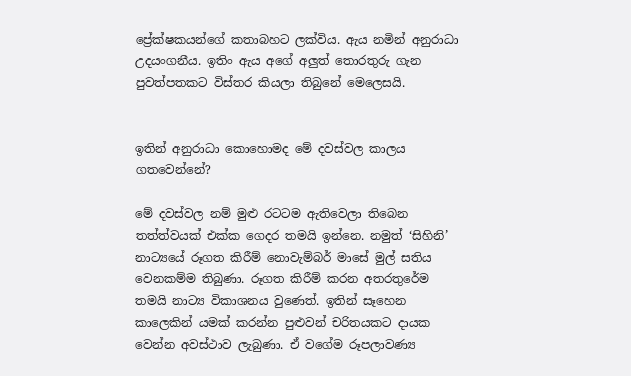ප්‍රේක්ෂකයන්ගේ කතාබහට ලක්විය. ඇය නමින් අනුරාධා උදයංගනීය. ඉතිං ඇය අගේ අලුත් තොරතුරු ගැන පුවත්පතකට විස්තර කියලා තිබුනේ මෙලෙසයි.


ඉතින් අනුරාධා කොහොමද මේ දවස්වල කාලය ගතවෙන්නේ?

මේ දවස්වල නම් මුළු රටටම ඇතිවෙලා තිබෙන තත්ත්වයක් එක්ක ගෙදර තමයි ඉන්නෙ. නමුත් ‘සිහිනි’ නාට්‍යයේ රූගත කිරීම් නොවැම්බර් මාසේ මුල් සතිය වෙනකම්ම තිබුණා. රූගත කිරීම් කරන අතරතුරේම තමයි නාට්‍ය විකාශනය වුණෙත්. ඉතින් සෑහෙන කාලෙකින් යමක් කරන්න පුළුවන් චරිතයකට දායක වෙන්න අවස්ථාව ලැබුණා. ඒ වගේම රූපලාවණ්‍ය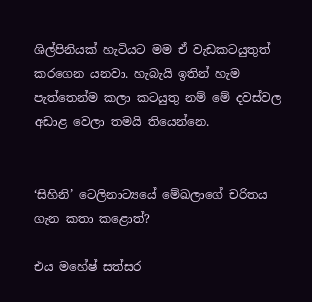ශිල්පිනියක් හැටියට මම ඒ වැඩකටයුතුත් කරගෙන යනවා. හැබැයි ඉතින් හැම පැත්තෙන්ම කලා කටයුතු නම් මේ දවස්වල අඩාළ වෙලා තමයි තියෙන්නෙ.


‘සිහිනි’ ටෙලිනාට්‍යයේ මේඛලාගේ චරිතය ගැන කතා කළොත්?

එය මහේෂ් සත්සර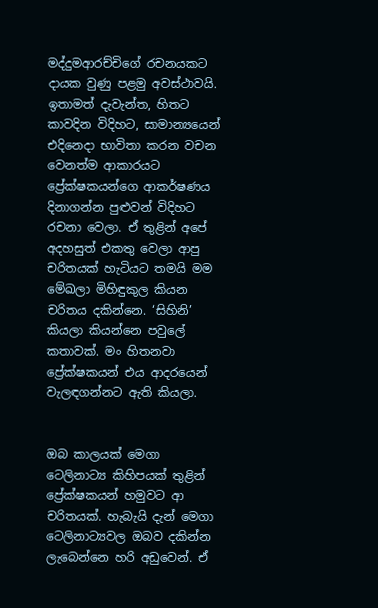මද්දුමආරච්චිගේ රචනයකට දායක වුණු පළමු අවස්ථාවයි. ඉතාමත් දැවැන්ත, හිතට කාවදින විදිහට, සාමාන්‍යයෙන් එදිනෙදා භාවිතා කරන වචන වෙනත්ම ආකාරයට ප්‍රේක්ෂකයන්ගෙ ආකර්ෂණය දිනාගන්න පුළුවන් විදිහට රචනා වෙලා. ඒ තුළින් අපේ අදහසුත් එකතු වෙලා ආපු චරිතයක් හැටියට තමයි මම මේඛලා මිහිඳුකුල කියන චරිතය දකින්නෙ. ‘සිහිනි’ කියලා කියන්නෙ පවුලේ කතාවක්. මං හිතනවා ප්‍රේක්ෂකයන් එය ආදරයෙන් වැලඳගන්නට ඇති කියලා.


ඔබ කාලයක් මෙගා ටෙලිනාට්‍ය කිහිපයක් තුළින් ප්‍රේක්ෂකයන් හමුවට ආ චරිතයක්. හැබැයි දැන් මෙගා ටෙලිනාට්‍යවල ඔබව දකින්න ලැබෙන්නෙ හරි අඩුවෙන්. ඒ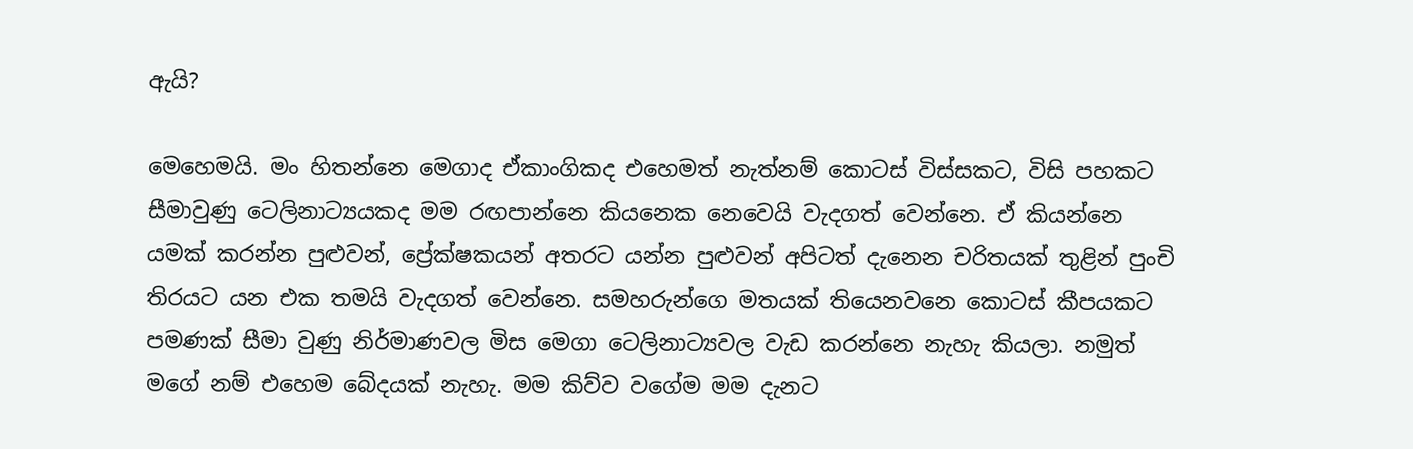ඇයි?

මෙහෙමයි. මං හිතන්නෙ මෙගාද ඒකාංගිකද එහෙමත් නැත්නම් කොටස් විස්සකට, විසි පහකට සීමාවුණු ටෙලිනාට්‍යයකද මම රඟපාන්නෙ කියනෙක නෙවෙයි වැදගත් වෙන්නෙ. ඒ කියන්නෙ යමක් කරන්න පුළුවන්, ප්‍රේක්ෂකයන් අතරට යන්න පුළුවන් අපිටත් දැනෙන චරිතයක් තුළින් පුංචි තිරයට යන එක තමයි වැදගත් වෙන්නෙ. සමහරුන්ගෙ මතයක් තියෙනවනෙ කොටස් කීපයකට පමණක් සීමා වුණු නිර්මාණවල මිස මෙගා ටෙලිනාට්‍යවල වැඩ කරන්නෙ නැහැ කියලා. නමුත් මගේ නම් එහෙම බේදයක් නැහැ. මම කිව්ව වගේම මම දැනට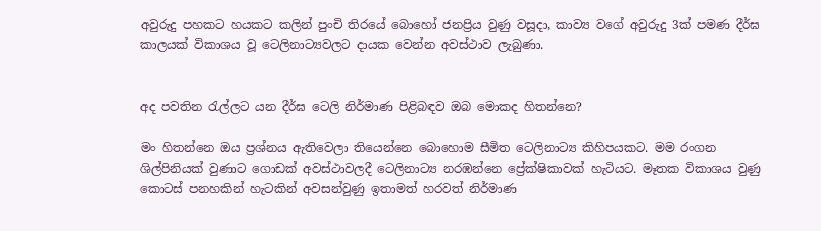අවුරුදු පහකට හයකට කලින් පුංචි තිරයේ බොහෝ ජනප්‍රිය වුණු වසූදා, කාව්‍ය වගේ අවුරුදු 3ක් පමණ දීර්ඝ කාලයක් විකාශය වූ ටෙලිනාට්‍යවලට දායක වෙන්න අවස්ථාව ලැබුණා.


අද පවතින රැල්ලට යන දීර්ඝ ටෙලි නිර්මාණ පිළිබඳව ඔබ මොකද හිතන්නෙ?

මං හිතන්නෙ ඔය ප්‍රශ්නය ඇතිවෙලා තියෙන්නෙ බොහොම සීමිත ටෙලිනාට්‍ය කිහිපයකට. මම රංගන ශිල්පිනියක් වුණාට ගොඩක් අවස්ථාවලදී ටෙලිනාට්‍ය නරඹන්නෙ ප්‍රේක්ෂිකාවක් හැටියට. මෑතක විකාශය වුණු කොටස් පනහකින් හැටකින් අවසන්වුණු ඉතාමත් හරවත් නිර්මාණ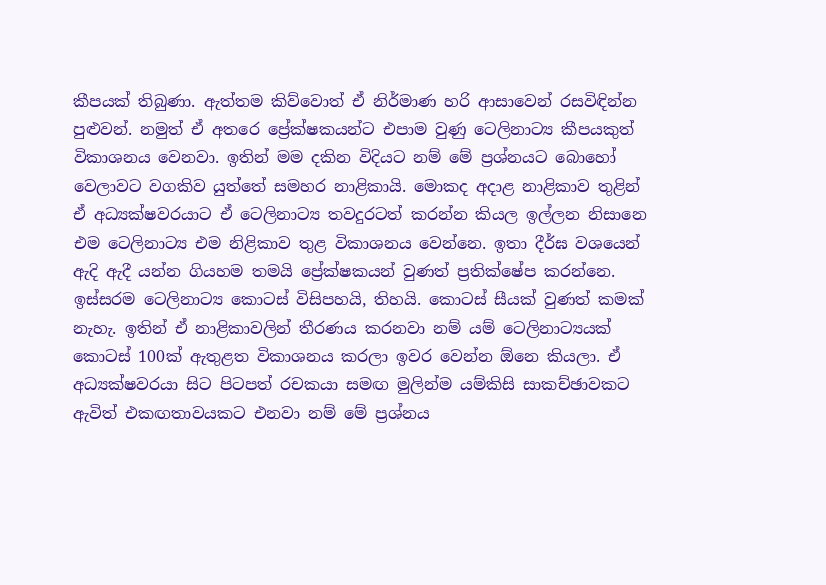කීපයක් තිබුණා. ඇත්තම කිව්වොත් ඒ නිර්මාණ හරි ආසාවෙන් රසවිඳින්න පුළුවන්. නමුත් ඒ අතරෙ ප්‍රේක්ෂකයන්ට එපාම වුණු ටෙලිනාට්‍ය කීපයකුත් විකාශනය වෙනවා. ඉතින් මම දකින විදියට නම් මේ ප්‍රශ්නයට බොහෝ වෙලාවට වගකිව යුත්තේ සමහර නාළිකායි. මොකද අදාළ නාළිකාව තුළින් ඒ අධ්‍යක්ෂවරයාට ඒ ටෙලිනාට්‍ය තවදුරටත් කරන්න කියල ඉල්ලන නිසානෙ එම ටෙලිනාට්‍ය එම නිළිකාව තුළ විකාශනය වෙන්නෙ. ඉතා දීර්ඝ වශයෙන් ඇදි ඇදී යන්න ගියහම තමයි ප්‍රේක්ෂකයන් වුණත් ප්‍රතික්ෂේප කරන්නෙ. ඉස්සරම ටෙලිනාට්‍ය කොටස් විසිපහයි, තිහයි. කොටස් සීයක් වුණත් කමක් නැහැ. ඉතින් ඒ නාළිකාවලින් තීරණය කරනවා නම් යම් ටෙලිනාට්‍යයක් කොටස් 100ක් ඇතුළත විකාශනය කරලා ඉවර වෙන්න ඕනෙ කියලා. ඒ අධ්‍යක්ෂවරයා සිට පිටපත් රචකයා සමඟ මුලින්ම යම්කිසි සාකච්ඡාවකට ඇවිත් එකඟතාවයකට එනවා නම් මේ ප්‍රශ්නය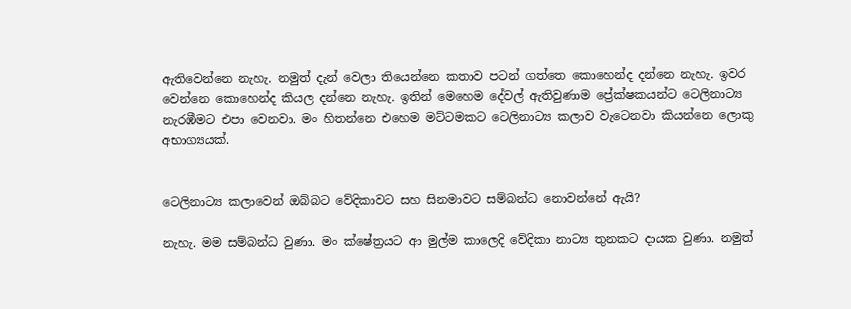ඇතිවෙන්නෙ නැහැ. නමුත් දැන් වෙලා තියෙන්නෙ කතාව පටන් ගත්තෙ කොහෙන්ද දන්නෙ නැහැ. ඉවර වෙන්නෙ කොහෙන්ද කියල දන්නෙ නැහැ. ඉතින් මෙහෙම දේවල් ඇතිවුණාම ප්‍රේක්ෂකයන්ට ටෙලිනාට්‍ය නැරඹීමට එපා වෙනවා. මං හිතන්නෙ එහෙම මට්ටමකට ටෙලිනාට්‍ය කලාව වැටෙනවා කියන්නෙ ලොකු අභාග්‍යයක්.


ටෙලිනාට්‍ය කලාවෙන් ඔබ්බට වේදිකාවට සහ සිනමාවට සම්බන්ධ නොවන්නේ ඇයි?

නැහැ. මම සම්බන්ධ වුණා. මං ක්ෂේත්‍රයට ආ මුල්ම කාලෙදි වේදිකා නාට්‍ය තුනකට දායක වුණා. නමුත්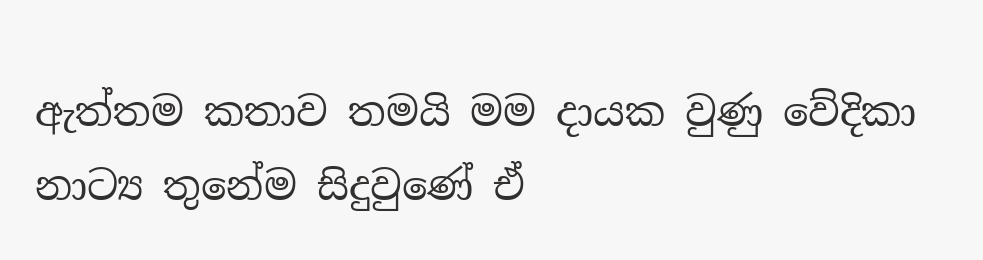ඇත්තම කතාව තමයි මම දායක වුණු වේදිකා නාට්‍ය තුනේම සිදුවුණේ ඒ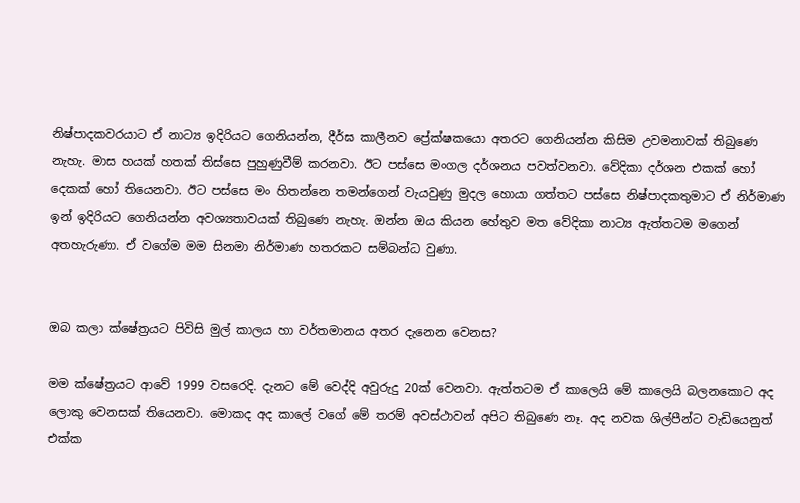නිෂ්පාදකවරයාට ඒ නාට්‍ය ඉදිරියට ගෙනියන්න, දීර්ඝ කාලීනව ප්‍රේක්ෂකයො අතරට ගෙනියන්න කිසිම උවමනාවක් තිබුණෙ නැහැ. මාස හයක් හතක් තිස්සෙ පුහුණුවීම් කරනවා. ඊට පස්සෙ මංගල දර්ශනය පවත්වනවා. වේදිකා දර්ශන එකක් හෝ දෙකක් හෝ තියෙනවා. ඊට පස්සෙ මං හිතන්නෙ තමන්ගෙන් වැයවුණු මුදල හොයා ගත්තට පස්සෙ නිෂ්පාදකතුමාට ඒ නිර්මාණ ඉන් ඉදිරියට ගෙනියන්න අවශ්‍යතාවයක් තිබුණෙ නැහැ. ඔන්න ඔය කියන හේතුව මත වේදිකා නාට්‍ය ඇත්තටම මගෙන් අතහැරුණා. ඒ වගේම මම සිනමා නිර්මාණ හතරකට සම්බන්ධ වුණා.


ඔබ කලා ක්ෂේත්‍රයට පිවිසි මුල් කාලය හා වර්තමානය අතර දැනෙන වෙනස?

මම ක්ෂේත්‍රයට ආවේ 1999 වසරෙදි. දැනට මේ වෙද්දි අවුරුදු 20ක් වෙනවා. ඇත්තටම ඒ කාලෙයි මේ කාලෙයි බලනකොට අද ලොකු වෙනසක් තියෙනවා. මොකද අද කාලේ වගේ මේ තරම් අවස්ථාවන් අපිට තිබුණෙ නෑ. අද නවක ශිල්පීන්ට වැඩියෙනුත් එක්ක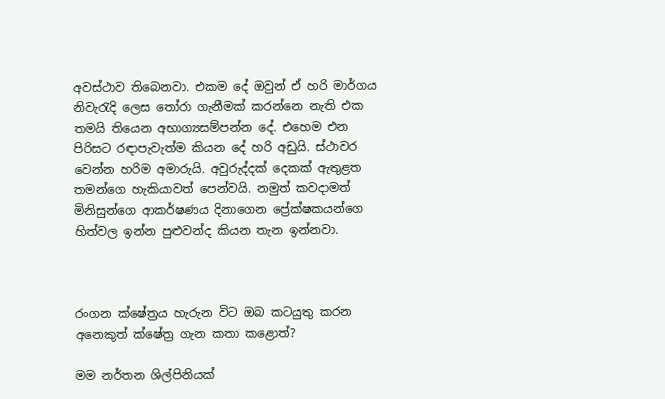අවස්ථාව තිබෙනවා. එකම දේ ඔවුන් ඒ හරි මාර්ගය නිවැරැදි ලෙස තෝරා ගැනීමක් කරන්නෙ නැති එක තමයි තියෙන අභාග්‍යසම්පන්න දේ. එහෙම එන පිරිසට රඳාපැවැත්ම කියන දේ හරි අඩුයි. ස්ථාවර වෙන්න හරිම අමාරුයි. අවුරුද්දක් දෙකක් ඇතුළත තමන්ගෙ හැකියාවත් පෙන්වයි. නමුත් කවදාමත් මිනිසුන්ගෙ ආකර්ෂණය දිනාගෙන ප්‍රේක්ෂකයන්ගෙ හිත්වල ඉන්න පුළුවන්ද කියන තැන ඉන්නවා.



රංගන ක්ෂේත්‍රය හැරුන විට ඔබ කටයුතු කරන අනෙකුත් ක්ෂේත්‍ර ගැන කතා කළොත්?

මම නර්තන ශිල්පිනියක්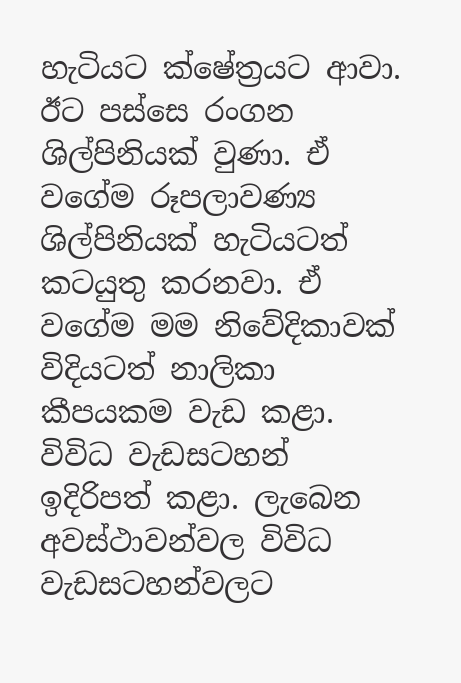හැටියට ක්ෂේත්‍රයට ආවා. ඊට පස්සෙ රංගන ශිල්පිනියක් වුණා. ඒ වගේම රූපලාවණ්‍ය ශිල්පිනියක් හැටියටත් කටයුතු කරනවා. ඒ වගේම මම නිවේදිකාවක් විදියටත් නාලිකා කීපයකම වැඩ කළා. විවිධ වැඩසටහන් ඉදිරිපත් කළා. ලැබෙන අවස්ථාවන්වල විවිධ වැඩසටහන්වලට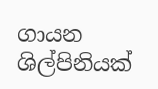ගායන ශිල්පිනියක්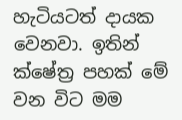හැටියටත් දායක වෙනවා. ඉතින් ක්ෂේත්‍ර පහක් මේ වන විට මම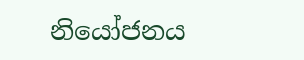නියෝජනය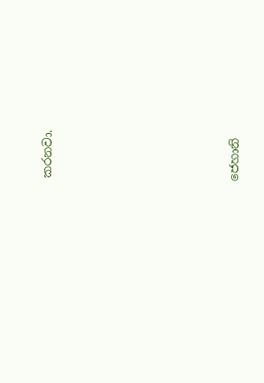කරනවා.












ජෙහානි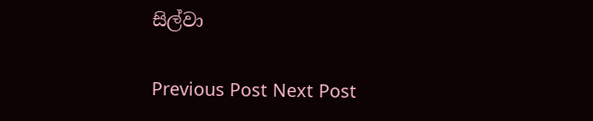සිල්වා

Previous Post Next Post